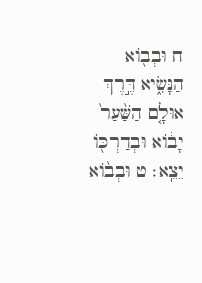ח וּבְב֖וֹא הַנָּשִׂ֑יא דֶּ֣רֶךְ אוּלָ֤ם הַשַּׁ֨עַר֙ יָב֔וֹא וּבְדַרְכּ֖וֹ יֵצֵֽא׃ ט וּבְב֨וֹא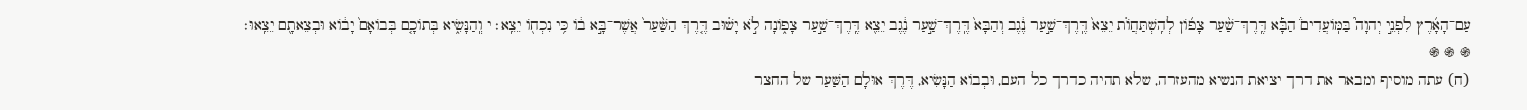עַם־הָאָ֜רֶץ לִפְנֵ֣י יְהוָה֮ בַּמּֽוֹעֲדִים֒ הַבָּ֡א דֶּֽרֶךְ־שַׁ֨עַר צָפ֜וֹן לְהִֽשְׁתַּחֲוֹ֗ת יֵצֵא֙ דֶּֽרֶךְ־שַׁ֣עַר נֶ֔גֶב וְהַבָּא֙ דֶּֽרֶךְ־שַׁ֣עַר נֶ֔גֶב יֵצֵ֖א דֶּֽרֶךְ־שַׁ֣עַר צָפ֑וֹנָה לֹ֣א יָשׁ֗וּב דֶּ֤רֶךְ הַשַּׁ֨עַר֙ אֲשֶׁר־בָּ֣א ב֔וֹ כִּ֥י נִכְח֖וֹ יֵצֵֽא׃ י וְֽהַנָּשִׂ֑יא בְּתוֹכָ֤ם בְּבוֹאָם֙ יָב֔וֹא וּבְצֵאתָ֖ם יֵצֵֽאוּ׃
֍ ֍ ֍
(ח) עתה מוסיף ומבאר את דרך יציאת הנשיא מהעזרה, שלא תהיה כדרך כל העם, וּבְבוֹא הַנָּשִׂיא, דֶּרֶךְ אוּלָם הַשַּׁעַר של החצר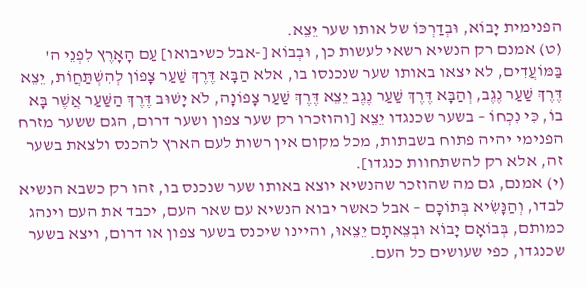הפנימית יָבוֹא, וּבְדַרְכּוֹ של אותו שער יֵצֵא.
(ט) אמנם רק הנשיא רשאי לעשות כן, וּבְבוֹא [-אבל כשיבואו] עַם הָאָרֶץ לִפְנֵי ה' בַּמּוֹעֲדִים, לא יצאו באותו שער שנכנסו בו, אלא הַבָּא דֶּרֶךְ שַׁעַר צָפוֹן לְהִשְׁתַּחֲוֹת, יֵצֵא דֶּרֶךְ שַׁעַר נֶגֶב, וְהַבָּא דֶּרֶךְ שַׁעַר נֶגֶב יֵצֵא דֶּרֶךְ שַׁעַר צָפוֹנָה, לֹא יָשׁוּב דֶּרֶךְ הַשַּׁעַר אֲשֶׁר בָּא בוֹ, כִּי נִכְחוֹ – בשער שכנגדו יֵצֵא [והוזכרו רק שער צפון ושער דרום, הגם ששער מזרח הפנימי יהיה פתוח בשבתות, מכל מקום אין רשות לעם הארץ להכנס ולצאת בשער זה, אלא רק להשתחוות כנגדו].
(י) אמנם, גם מה שהוזכר שהנשיא יוצא באותו שער שנכנס בו, זהו רק כשבא הנשיא לבדו, וְהַנָּשִׂיא בְּתוֹכָם – אבל כאשר יבוא הנשיא עם שאר העם, יכבד את העם וינהג כמותם, בְּבוֹאָם יָבוֹא וּבְצֵאתָם יֵצֵאוּ, והיינו שיכנס בשער צפון או דרום, ויצא בשער שכנגדו, כפי שעושים כל העם.